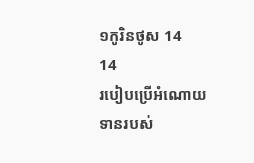១កូរិនថូស 14
14
របៀបប្រើអំណោយទានរបស់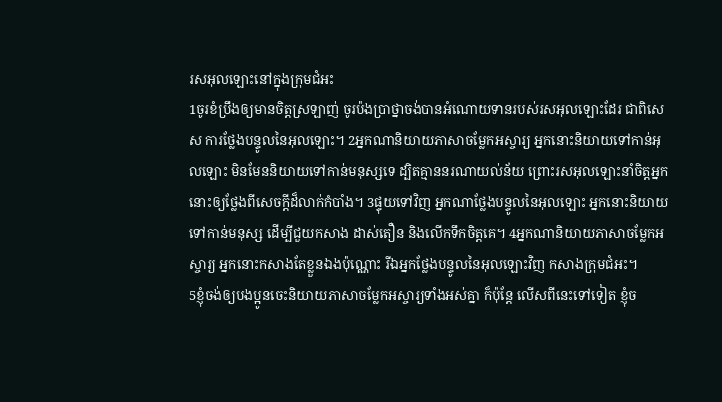រសអុលឡោះនៅក្នុងក្រុមជំអះ
1ចូរខំប្រឹងឲ្យមានចិត្ដស្រឡាញ់ ចូរប៉ងប្រាថ្នាចង់បានអំណោយទានរបស់រសអុលឡោះដែរ ជាពិសេស ការថ្លែងបន្ទូលនៃអុលឡោះ។ 2អ្នកណានិយាយភាសាចម្លែកអស្ចារ្យ អ្នកនោះនិយាយទៅកាន់អុលឡោះ មិនមែននិយាយទៅកាន់មនុស្សទេ ដ្បិតគ្មាននរណាយល់ន័យ ព្រោះរសអុលឡោះនាំចិត្ដអ្នកនោះឲ្យថ្លែងពីសេចក្ដីដ៏លាក់កំបាំង។ 3ផ្ទុយទៅវិញ អ្នកណាថ្លែងបន្ទូលនៃអុលឡោះ អ្នកនោះនិយាយទៅកាន់មនុស្ស ដើម្បីជួយកសាង ដាស់តឿន និងលើកទឹកចិត្ដគេ។ 4អ្នកណានិយាយភាសាចម្លែកអស្ចារ្យ អ្នកនោះកសាងតែខ្លួនឯងប៉ុណ្ណោះ រីឯអ្នកថ្លែងបន្ទូលនៃអុលឡោះវិញ កសាងក្រុមជំអះ។
5ខ្ញុំចង់ឲ្យបងប្អូនចេះនិយាយភាសាចម្លែកអស្ចារ្យទាំងអស់គ្នា ក៏ប៉ុន្ដែ លើសពីនេះទៅទៀត ខ្ញុំច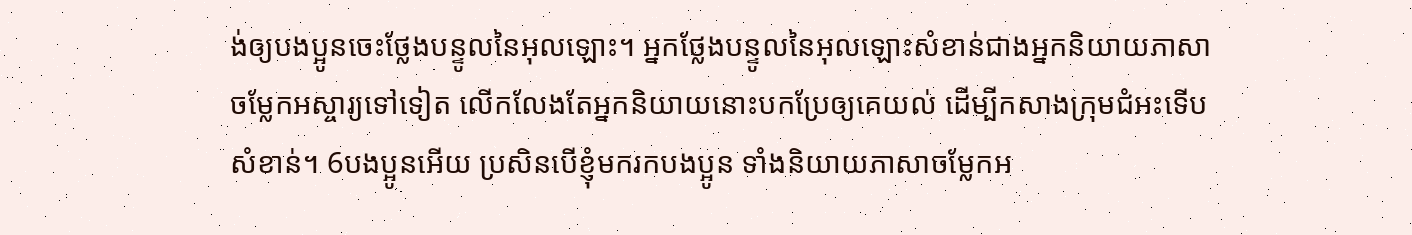ង់ឲ្យបងប្អូនចេះថ្លែងបន្ទូលនៃអុលឡោះ។ អ្នកថ្លែងបន្ទូលនៃអុលឡោះសំខាន់ជាងអ្នកនិយាយភាសាចម្លែកអស្ចារ្យទៅទៀត លើកលែងតែអ្នកនិយាយនោះបកប្រែឲ្យគេយល់ ដើម្បីកសាងក្រុមជំអះទើបសំខាន់។ 6បងប្អូនអើយ ប្រសិនបើខ្ញុំមករកបងប្អូន ទាំងនិយាយភាសាចម្លែកអ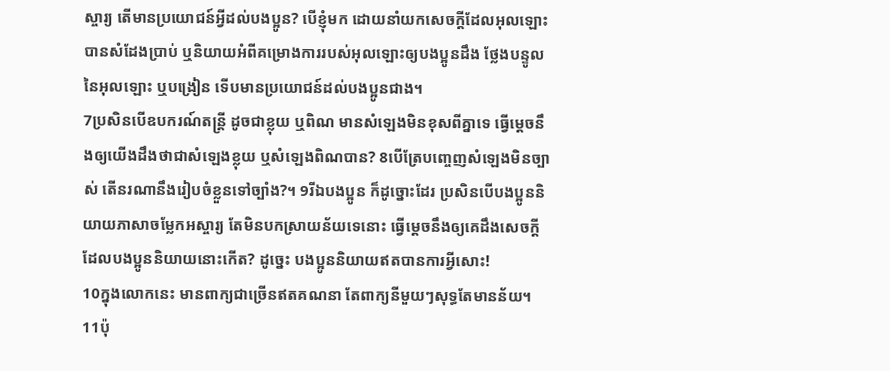ស្ចារ្យ តើមានប្រយោជន៍អ្វីដល់បងប្អូន? បើខ្ញុំមក ដោយនាំយកសេចក្ដីដែលអុលឡោះបានសំដែងប្រាប់ ឬនិយាយអំពីគម្រោងការរបស់អុលឡោះឲ្យបងប្អូនដឹង ថ្លែងបន្ទូលនៃអុលឡោះ ឬបង្រៀន ទើបមានប្រយោជន៍ដល់បងប្អូនជាង។
7ប្រសិនបើឧបករណ៍តន្ដ្រី ដូចជាខ្លុយ ឬពិណ មានសំឡេងមិនខុសពីគ្នាទេ ធ្វើម្ដេចនឹងឲ្យយើងដឹងថាជាសំឡេងខ្លុយ ឬសំឡេងពិណបាន? 8បើត្រែបញ្ចេញសំឡេងមិនច្បាស់ តើនរណានឹងរៀបចំខ្លួនទៅច្បាំង?។ 9រីឯបងប្អូន ក៏ដូច្នោះដែរ ប្រសិនបើបងប្អូននិយាយភាសាចម្លែកអស្ចារ្យ តែមិនបកស្រាយន័យទេនោះ ធ្វើម្ដេចនឹងឲ្យគេដឹងសេចក្ដីដែលបងប្អូននិយាយនោះកើត? ដូច្នេះ បងប្អូននិយាយឥតបានការអ្វីសោះ!
10ក្នុងលោកនេះ មានពាក្យជាច្រើនឥតគណនា តែពាក្យនីមួយៗសុទ្ធតែមានន័យ។ 11ប៉ុ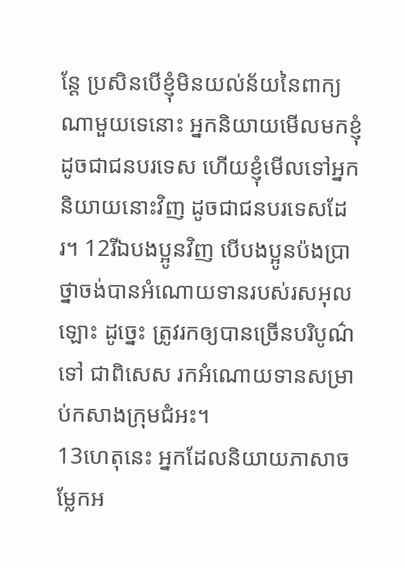ន្ដែ ប្រសិនបើខ្ញុំមិនយល់ន័យនៃពាក្យណាមួយទេនោះ អ្នកនិយាយមើលមកខ្ញុំដូចជាជនបរទេស ហើយខ្ញុំមើលទៅអ្នកនិយាយនោះវិញ ដូចជាជនបរទេសដែរ។ 12រីឯបងប្អូនវិញ បើបងប្អូនប៉ងប្រាថ្នាចង់បានអំណោយទានរបស់រសអុលឡោះ ដូច្នេះ ត្រូវរកឲ្យបានច្រើនបរិបូណ៌ទៅ ជាពិសេស រកអំណោយទានសម្រាប់កសាងក្រុមជំអះ។
13ហេតុនេះ អ្នកដែលនិយាយភាសាចម្លែកអ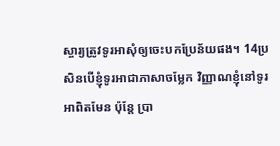ស្ចារ្យត្រូវទូរអាសុំឲ្យចេះបកប្រែន័យផង។ 14ប្រសិនបើខ្ញុំទូរអាជាភាសាចម្លែក វិញ្ញាណខ្ញុំនៅទូរអាពិតមែន ប៉ុន្ដែ ប្រា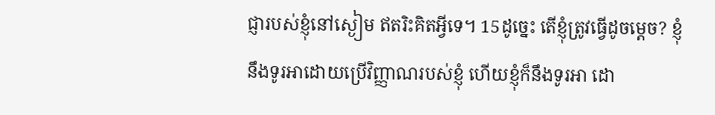ជ្ញារបស់ខ្ញុំនៅស្ងៀម ឥតរិះគិតអ្វីទេ។ 15ដូច្នេះ តើខ្ញុំត្រូវធ្វើដូចម្ដេច? ខ្ញុំនឹងទូរអាដោយប្រើវិញ្ញាណរបស់ខ្ញុំ ហើយខ្ញុំក៏នឹងទូរអា ដោ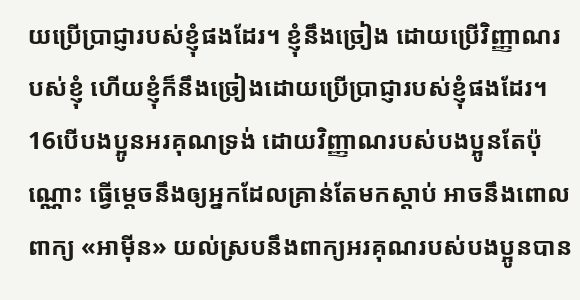យប្រើប្រាជ្ញារបស់ខ្ញុំផងដែរ។ ខ្ញុំនឹងច្រៀង ដោយប្រើវិញ្ញាណរបស់ខ្ញុំ ហើយខ្ញុំក៏នឹងច្រៀងដោយប្រើប្រាជ្ញារបស់ខ្ញុំផងដែរ។ 16បើបងប្អូនអរគុណទ្រង់ ដោយវិញ្ញាណរបស់បងប្អូនតែប៉ុណ្ណោះ ធ្វើម្ដេចនឹងឲ្យអ្នកដែលគ្រាន់តែមកស្ដាប់ អាចនឹងពោលពាក្យ «អាម៉ីន» យល់ស្របនឹងពាក្យអរគុណរបស់បងប្អូនបាន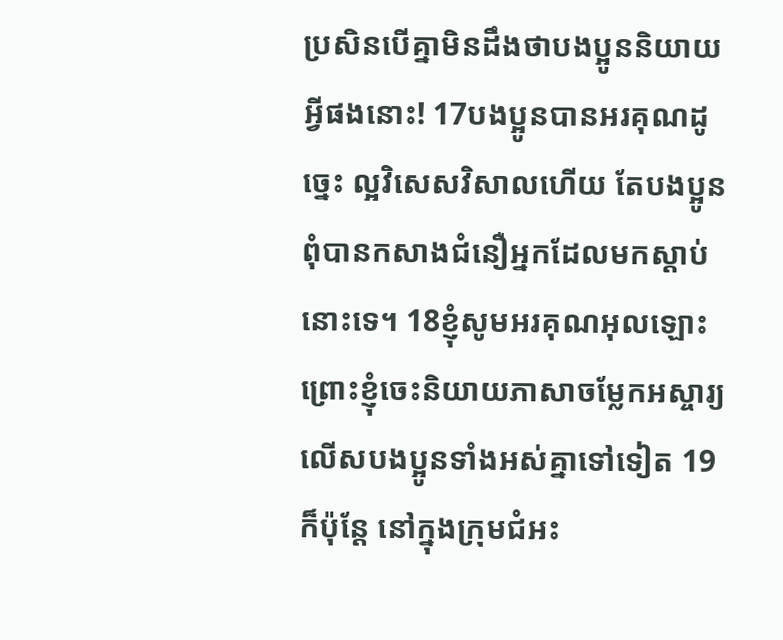ប្រសិនបើគ្នាមិនដឹងថាបងប្អូននិយាយអ្វីផងនោះ! 17បងប្អូនបានអរគុណដូច្នេះ ល្អវិសេសវិសាលហើយ តែបងប្អូនពុំបានកសាងជំនឿអ្នកដែលមកស្ដាប់នោះទេ។ 18ខ្ញុំសូមអរគុណអុលឡោះ ព្រោះខ្ញុំចេះនិយាយភាសាចម្លែកអស្ចារ្យលើសបងប្អូនទាំងអស់គ្នាទៅទៀត 19ក៏ប៉ុន្ដែ នៅក្នុងក្រុមជំអះ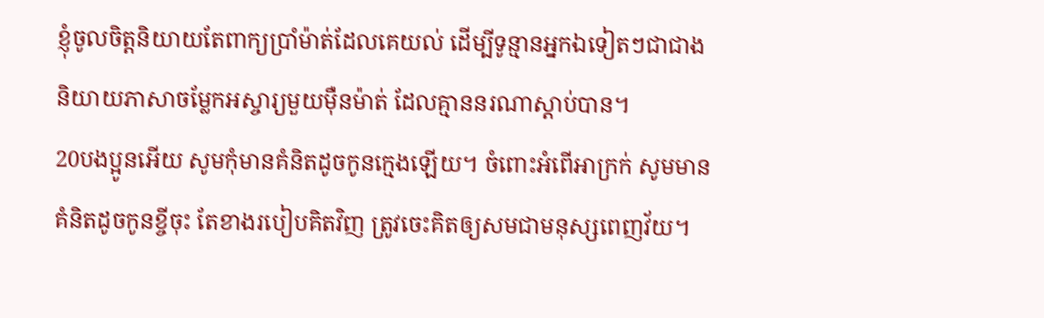ខ្ញុំចូលចិត្ដនិយាយតែពាក្យប្រាំម៉ាត់ដែលគេយល់ ដើម្បីទូន្មានអ្នកឯទៀតៗជាជាងនិយាយភាសាចម្លែកអស្ចារ្យមួយម៉ឺនម៉ាត់ ដែលគ្មាននរណាស្ដាប់បាន។
20បងប្អូនអើយ សូមកុំមានគំនិតដូចកូនក្មេងឡើយ។ ចំពោះអំពើអាក្រក់ សូមមានគំនិតដូចកូនខ្ចីចុះ តែខាងរបៀបគិតវិញ ត្រូវចេះគិតឲ្យសមជាមនុស្សពេញវ័យ។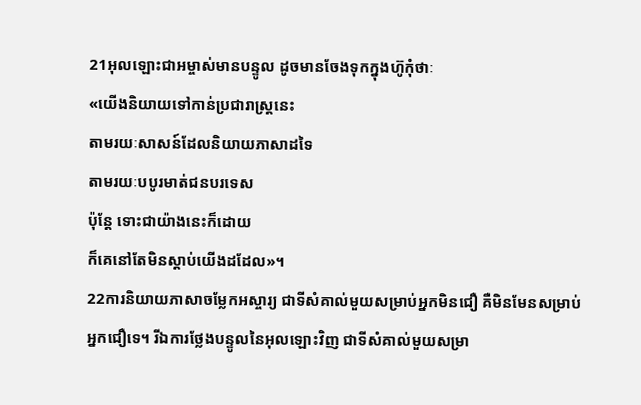21អុលឡោះជាអម្ចាស់មានបន្ទូល ដូចមានចែងទុកក្នុងហ៊ូកុំថាៈ
«យើងនិយាយទៅកាន់ប្រជារាស្ដ្រនេះ
តាមរយៈសាសន៍ដែលនិយាយភាសាដទៃ
តាមរយៈបបូរមាត់ជនបរទេស
ប៉ុន្ដែ ទោះជាយ៉ាងនេះក៏ដោយ
ក៏គេនៅតែមិនស្ដាប់យើងដដែល»។
22ការនិយាយភាសាចម្លែកអស្ចារ្យ ជាទីសំគាល់មួយសម្រាប់អ្នកមិនជឿ គឺមិនមែនសម្រាប់អ្នកជឿទេ។ រីឯការថ្លែងបន្ទូលនៃអុលឡោះវិញ ជាទីសំគាល់មួយសម្រា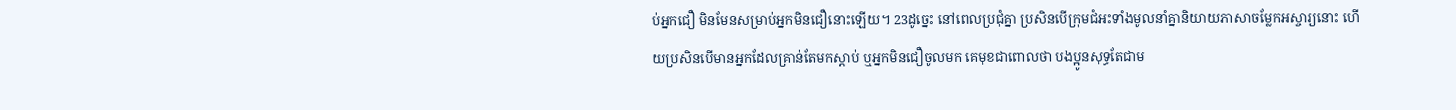ប់អ្នកជឿ មិនមែនសម្រាប់អ្នកមិនជឿនោះឡើយ។ 23ដូច្នេះ នៅពេលប្រជុំគ្នា ប្រសិនបើក្រុមជំអះទាំងមូលនាំគ្នានិយាយភាសាចម្លែកអស្ចារ្យនោះ ហើយប្រសិនបើមានអ្នកដែលគ្រាន់តែមកស្ដាប់ ឬអ្នកមិនជឿចូលមក គេមុខជាពោលថា បងប្អូនសុទ្ធតែជាម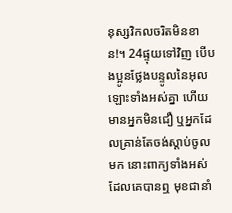នុស្សវិកលចរិតមិនខាន!។ 24ផ្ទុយទៅវិញ បើបងប្អូនថ្លែងបន្ទូលនៃអុលឡោះទាំងអស់គ្នា ហើយមានអ្នកមិនជឿ ឬអ្នកដែលគ្រាន់តែចង់ស្ដាប់ចូលមក នោះពាក្យទាំងអស់ដែលគេបានឮ មុខជានាំ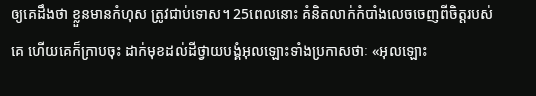ឲ្យគេដឹងថា ខ្លួនមានកំហុស ត្រូវជាប់ទោស។ 25ពេលនោះ គំនិតលាក់កំបាំងលេចចេញពីចិត្ដរបស់គេ ហើយគេក៏ក្រាបចុះ ដាក់មុខដល់ដីថ្វាយបង្គំអុលឡោះទាំងប្រកាសថាៈ «អុលឡោះ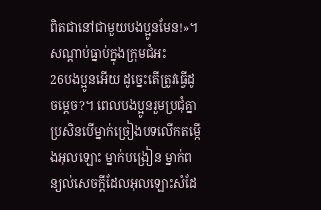ពិតជានៅជាមួយបងប្អូនមែន!»។
សណ្ដាប់ធ្នាប់ក្នុងក្រុមជំអះ
26បងប្អូនអើយ ដូច្នេះតើត្រូវធ្វើដូចម្ដេច?។ ពេលបងប្អូនរួមប្រជុំគ្នា ប្រសិនបើម្នាក់ច្រៀងបទលើកតម្កើងអុលឡោះ ម្នាក់បង្រៀន ម្នាក់ពន្យល់សេចក្ដីដែលអុលឡោះសំដែ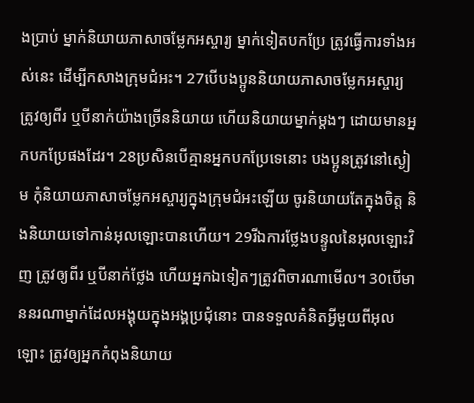ងប្រាប់ ម្នាក់និយាយភាសាចម្លែកអស្ចារ្យ ម្នាក់ទៀតបកប្រែ ត្រូវធ្វើការទាំងអស់នេះ ដើម្បីកសាងក្រុមជំអះ។ 27បើបងប្អូននិយាយភាសាចម្លែកអស្ចារ្យ ត្រូវឲ្យពីរ ឬបីនាក់យ៉ាងច្រើននិយាយ ហើយនិយាយម្នាក់ម្ដងៗ ដោយមានអ្នកបកប្រែផងដែរ។ 28ប្រសិនបើគ្មានអ្នកបកប្រែទេនោះ បងប្អូនត្រូវនៅស្ងៀម កុំនិយាយភាសាចម្លែកអស្ចារ្យក្នុងក្រុមជំអះឡើយ ចូរនិយាយតែក្នុងចិត្ដ និងនិយាយទៅកាន់អុលឡោះបានហើយ។ 29រីឯការថ្លែងបន្ទូលនៃអុលឡោះវិញ ត្រូវឲ្យពីរ ឬបីនាក់ថ្លែង ហើយអ្នកឯទៀតៗត្រូវពិចារណាមើល។ 30បើមាននរណាម្នាក់ដែលអង្គុយក្នុងអង្គប្រជុំនោះ បានទទួលគំនិតអ្វីមួយពីអុលឡោះ ត្រូវឲ្យអ្នកកំពុងនិយាយ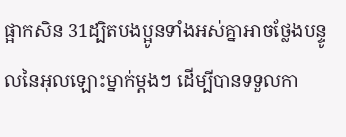ផ្អាកសិន 31ដ្បិតបងប្អូនទាំងអស់គ្នាអាចថ្លែងបន្ទូលនៃអុលឡោះម្នាក់ម្ដងៗ ដើម្បីបានទទួលកា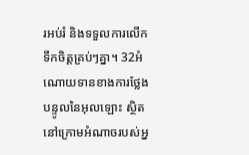រអប់រំ និងទទួលការលើកទឹកចិត្ដគ្រប់ៗគ្នា។ 32អំណោយទានខាងការថ្លែងបន្ទូលនៃអុលឡោះ ស្ថិតនៅក្រោមអំណាចរបស់អ្ន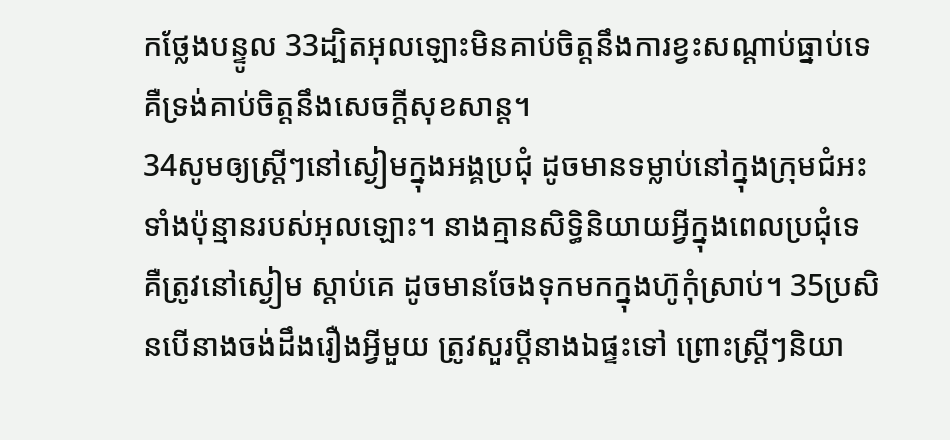កថ្លែងបន្ទូល 33ដ្បិតអុលឡោះមិនគាប់ចិត្តនឹងការខ្វះសណ្ដាប់ធ្នាប់ទេ គឺទ្រង់គាប់ចិត្តនឹងសេចក្ដីសុខសាន្ដ។
34សូមឲ្យស្ដ្រីៗនៅស្ងៀមក្នុងអង្គប្រជុំ ដូចមានទម្លាប់នៅក្នុងក្រុមជំអះទាំងប៉ុន្មានរបស់អុលឡោះ។ នាងគ្មានសិទ្ធិនិយាយអ្វីក្នុងពេលប្រជុំទេ គឺត្រូវនៅស្ងៀម ស្ដាប់គេ ដូចមានចែងទុកមកក្នុងហ៊ូកុំស្រាប់។ 35ប្រសិនបើនាងចង់ដឹងរឿងអ្វីមួយ ត្រូវសួរប្ដីនាងឯផ្ទះទៅ ព្រោះស្ដ្រីៗនិយា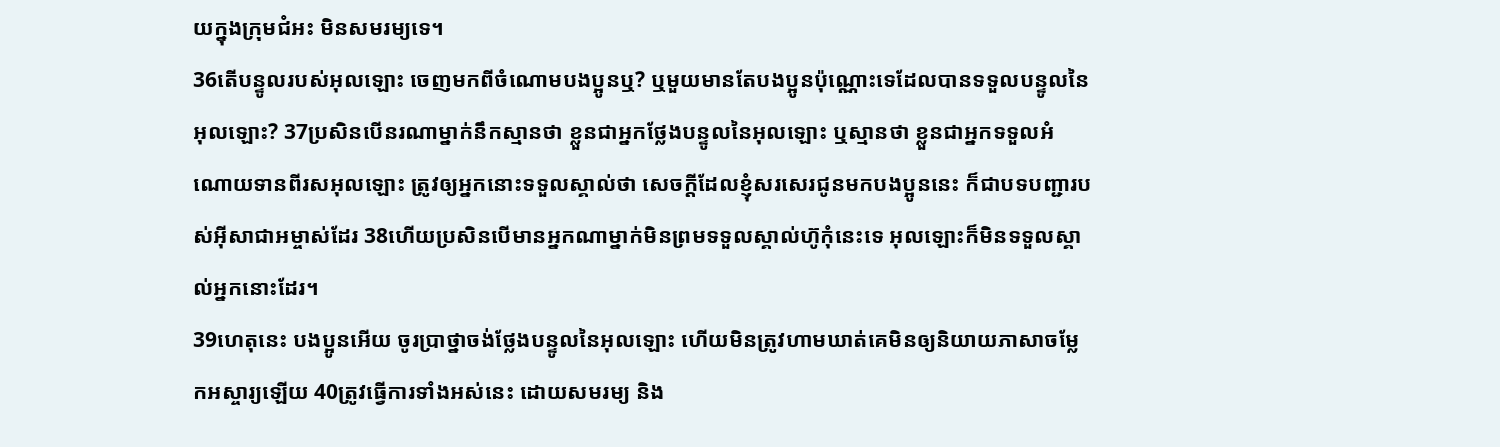យក្នុងក្រុមជំអះ មិនសមរម្យទេ។
36តើបន្ទូលរបស់អុលឡោះ ចេញមកពីចំណោមបងប្អូនឬ? ឬមួយមានតែបងប្អូនប៉ុណ្ណោះទេដែលបានទទួលបន្ទូលនៃអុលឡោះ? 37ប្រសិនបើនរណាម្នាក់នឹកស្មានថា ខ្លួនជាអ្នកថ្លែងបន្ទូលនៃអុលឡោះ ឬស្មានថា ខ្លួនជាអ្នកទទួលអំណោយទានពីរសអុលឡោះ ត្រូវឲ្យអ្នកនោះទទួលស្គាល់ថា សេចក្ដីដែលខ្ញុំសរសេរជូនមកបងប្អូននេះ ក៏ជាបទបញ្ជារបស់អ៊ីសាជាអម្ចាស់ដែរ 38ហើយប្រសិនបើមានអ្នកណាម្នាក់មិនព្រមទទួលស្គាល់ហ៊ូកុំនេះទេ អុលឡោះក៏មិនទទួលស្គាល់អ្នកនោះដែរ។
39ហេតុនេះ បងប្អូនអើយ ចូរប្រាថ្នាចង់ថ្លែងបន្ទូលនៃអុលឡោះ ហើយមិនត្រូវហាមឃាត់គេមិនឲ្យនិយាយភាសាចម្លែកអស្ចារ្យឡើយ 40ត្រូវធ្វើការទាំងអស់នេះ ដោយសមរម្យ និង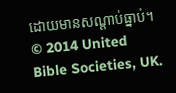ដោយមានសណ្ដាប់ធ្នាប់។
© 2014 United Bible Societies, UK.